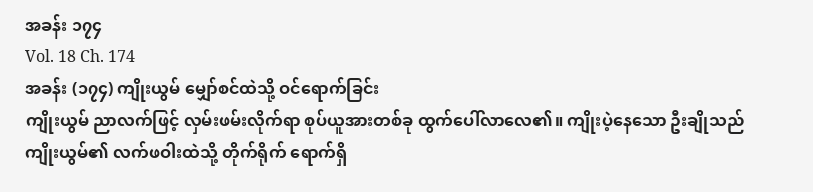အခန်း ၁၇၄
Vol. 18 Ch. 174
အခန်း (၁၇၄) ကျိုးယွမ် မျှော်စင်ထဲသို့ ဝင်ရောက်ခြင်း
ကျိုးယွမ် ညာလက်ဖြင့် လှမ်းဖမ်းလိုက်ရာ စုပ်ယူအားတစ်ခု ထွက်ပေါ်လာလေ၏။ ကျိုးပဲ့နေသော ဦးချိုသည် ကျိုးယွမ်၏ လက်ဖဝါးထဲသို့ တိုက်ရိုက် ရောက်ရှိ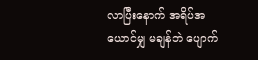လာပြီးနောက် အရိပ်အယောင်မျှ မချန်ဘဲ ပျောက်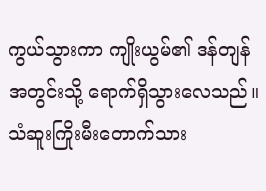ကွယ်သွားကာ ကျိုးယွမ်၏ ဒန်တျန်အတွင်းသို့ ရောက်ရှိသွားလေသည်။
သံဆူးကြိုးမီးတောက်သား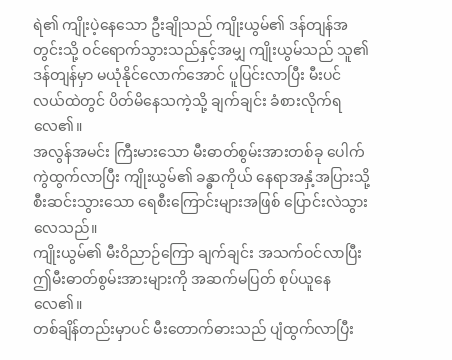ရဲ၏ ကျိုးပဲ့နေသော ဦးချိုသည် ကျိုးယွမ်၏ ဒန်တျန်အတွင်းသို့ ဝင်ရောက်သွားသည်နှင့်အမျှ ကျိုးယွမ်သည် သူ၏ ဒန်တျန်မှာ မယုံနိုင်လောက်အောင် ပူပြင်းလာပြီး မီးပင်လယ်ထဲတွင် ပိတ်မိနေသကဲ့သို့ ချက်ချင်း ခံစားလိုက်ရလေ၏။
အလွန်အမင်း ကြီးမားသော မီးဓာတ်စွမ်းအားတစ်ခု ပေါက်ကွဲထွက်လာပြီး ကျိုးယွမ်၏ ခန္ဓာကိုယ် နေရာအနှံ့အပြားသို့ စီးဆင်းသွားသော ရေစီးကြောင်းများအဖြစ် ပြောင်းလဲသွားလေသည်။
ကျိုးယွမ်၏ မီးဝိညာဉ်ကြော ချက်ချင်း အသက်ဝင်လာပြီး ဤမီးဓာတ်စွမ်းအားများကို အဆက်မပြတ် စုပ်ယူနေလေ၏။
တစ်ချိန်တည်းမှာပင် မီးတောက်ဓားသည် ပျံထွက်လာပြီး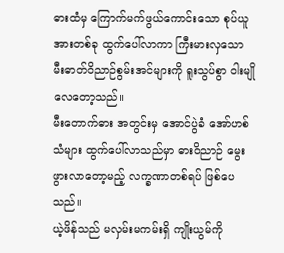ဓားထံမှ ကြောက်မက်ဖွယ်ကောင်းသော စုပ်ယူအားတစ်ခု ထွက်ပေါ်လာကာ ကြီးမားလှသော မီးဓာတ်ဝိညာဉ်စွမ်းအင်များကို ရူးသွပ်စွာ ဝါးမျိုလေတော့သည်။
မီးတောက်ဓား အတွင်းမှ အောင်ပွဲခံ အော်ဟစ်သံများ ထွက်ပေါ်လာသည်မှာ ဓားဝိညာဉ် မွေးဖွားလာတော့မည့် လက္ခဏာတစ်ရပ် ဖြစ်ပေသည်။
ယဲ့ဖိန်သည် မလှမ်းမကမ်းရှိ ကျိုးယွမ်ကို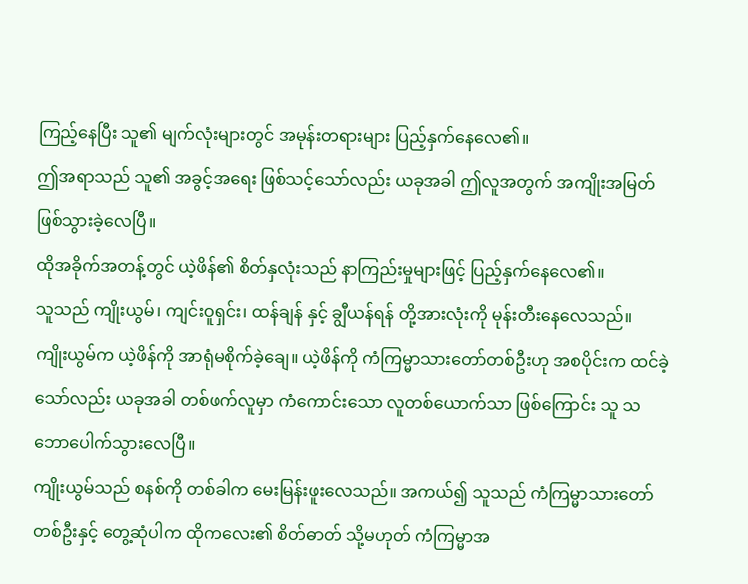ကြည့်နေပြီး သူ၏ မျက်လုံးများတွင် အမုန်းတရားများ ပြည့်နှက်နေလေ၏။
ဤအရာသည် သူ၏ အခွင့်အရေး ဖြစ်သင့်သော်လည်း ယခုအခါ ဤလူအတွက် အကျိုးအမြတ် ဖြစ်သွားခဲ့လေပြီ။
ထိုအခိုက်အတန့်တွင် ယဲ့ဖိန်၏ စိတ်နှလုံးသည် နာကြည်းမှုများဖြင့် ပြည့်နှက်နေလေ၏။
သူသည် ကျိုးယွမ်၊ ကျင်းဝူရှင်း၊ ထန်ချန် နှင့် ချွီယန်ရန် တို့အားလုံးကို မုန်းတီးနေလေသည်။
ကျိုးယွမ်က ယဲ့ဖိန်ကို အာရုံမစိုက်ခဲ့ချေ။ ယဲ့ဖိန်ကို ကံကြမ္မာသားတော်တစ်ဦးဟု အစပိုင်းက ထင်ခဲ့သော်လည်း ယခုအခါ တစ်ဖက်လူမှာ ကံကောင်းသော လူတစ်ယောက်သာ ဖြစ်ကြောင်း သူ သဘောပေါက်သွားလေပြီ။
ကျိုးယွမ်သည် စနစ်ကို တစ်ခါက မေးမြန်းဖူးလေသည်။ အကယ်၍ သူသည် ကံကြမ္မာသားတော်တစ်ဦးနှင့် တွေ့ဆုံပါက ထိုကလေး၏ စိတ်ဓာတ် သို့မဟုတ် ကံကြမ္မာအ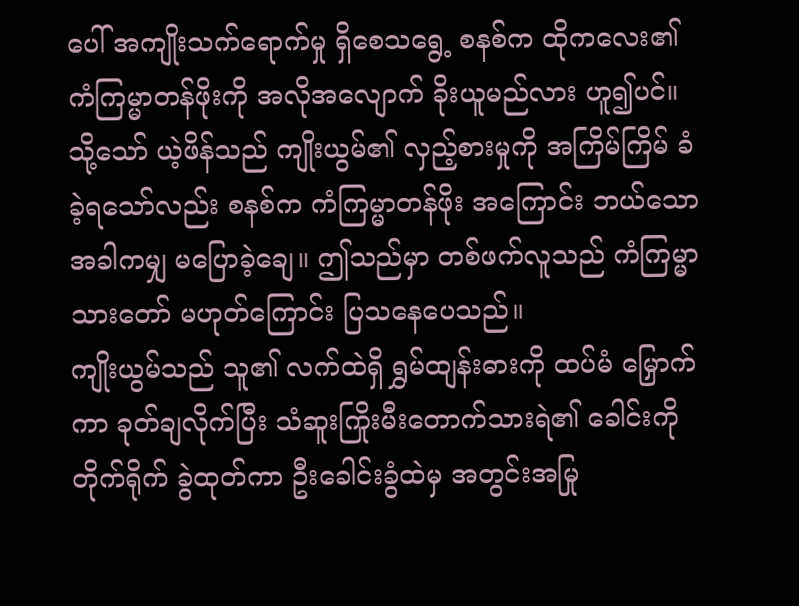ပေါ် အကျိုးသက်ရောက်မှု ရှိစေသရွေ့ စနစ်က ထိုကလေး၏ ကံကြမ္မာတန်ဖိုးကို အလိုအလျောက် ခိုးယူမည်လား ဟူ၍ပင်။
သို့သော် ယဲ့ဖိန်သည် ကျိုးယွမ်၏ လှည့်စားမှုကို အကြိမ်ကြိမ် ခံခဲ့ရသော်လည်း စနစ်က ကံကြမ္မာတန်ဖိုး အကြောင်း ဘယ်သောအခါကမျှ မပြောခဲ့ချေ။ ဤသည်မှာ တစ်ဖက်လူသည် ကံကြမ္မာသားတော် မဟုတ်ကြောင်း ပြသနေပေသည်။
ကျိုးယွမ်သည် သူ၏ လက်ထဲရှိ ရွှမ်ထျန်းဓားကို ထပ်မံ မြှောက်ကာ ခုတ်ချလိုက်ပြီး သံဆူးကြိုးမီးတောက်သားရဲ၏ ခေါင်းကို တိုက်ရိုက် ခွဲထုတ်ကာ ဦးခေါင်းခွံထဲမှ အတွင်းအမြု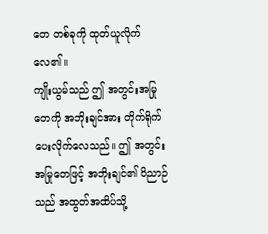တေ တစ်ခုကို ထုတ်ယူလိုက်လေ၏။
ကျိုးယွမ်သည် ဤ အတွင်းအမြုတေကို အဘိုးချင်အား တိုက်ရိုက် ပေးလိုက်လေသည်။ ဤ အတွင်းအမြုတေဖြင့် အဘိုးချင်၏ ဝိညာဉ်သည် အထွတ်အထိပ်သို့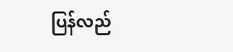ပြန်လည်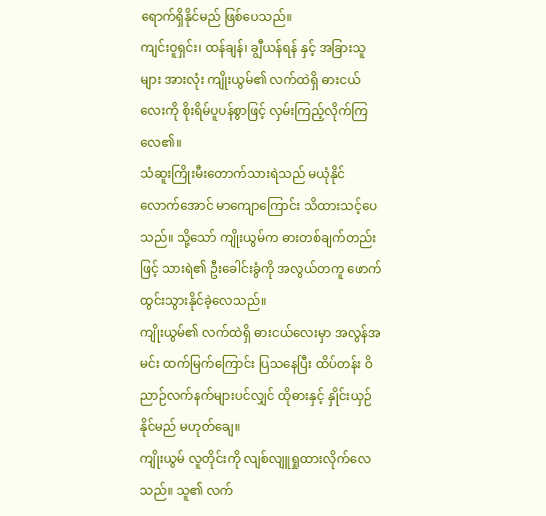ရောက်ရှိနိုင်မည် ဖြစ်ပေသည်။
ကျင်းဝူရှင်း၊ ထန်ချန်၊ ချွီယန်ရန် နှင့် အခြားသူများ အားလုံး ကျိုးယွမ်၏ လက်ထဲရှိ ဓားငယ်လေးကို စိုးရိမ်ပူပန်စွာဖြင့် လှမ်းကြည့်လိုက်ကြလေ၏။
သံဆူးကြိုးမီးတောက်သားရဲသည် မယုံနိုင်လောက်အောင် မာကျောကြောင်း သိထားသင့်ပေသည်။ သို့သော် ကျိုးယွမ်က ဓားတစ်ချက်တည်းဖြင့် သားရဲ၏ ဦးခေါင်းခွံကို အလွယ်တကူ ဖောက်ထွင်းသွားနိုင်ခဲ့လေသည်။
ကျိုးယွမ်၏ လက်ထဲရှိ ဓားငယ်လေးမှာ အလွန်အမင်း ထက်မြက်ကြောင်း ပြသနေပြီး ထိပ်တန်း ဝိညာဉ်လက်နက်များပင်လျှင် ထိုဓားနှင့် နှိုင်းယှဉ်နိုင်မည် မဟုတ်ချေ။
ကျိုးယွမ် လူတိုင်းကို လျစ်လျူရှုထားလိုက်လေသည်။ သူ၏ လက်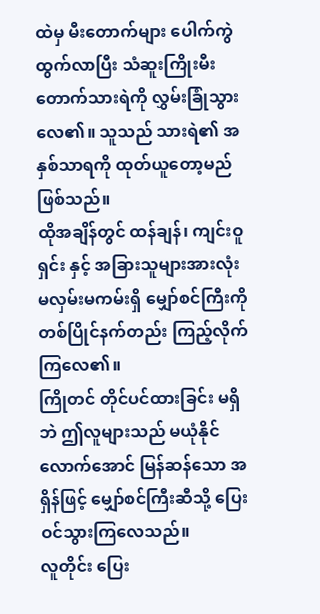ထဲမှ မီးတောက်များ ပေါက်ကွဲထွက်လာပြီး သံဆူးကြိုးမီးတောက်သားရဲကို လွှမ်းခြုံသွားလေ၏။ သူသည် သားရဲ၏ အနှစ်သာရကို ထုတ်ယူတော့မည် ဖြစ်သည်။
ထိုအချိန်တွင် ထန်ချန်၊ ကျင်းဝူရှင်း နှင့် အခြားသူများအားလုံး မလှမ်းမကမ်းရှိ မျှော်စင်ကြီးကို တစ်ပြိုင်နက်တည်း ကြည့်လိုက်ကြလေ၏။
ကြိုတင် တိုင်ပင်ထားခြင်း မရှိဘဲ ဤလူများသည် မယုံနိုင်လောက်အောင် မြန်ဆန်သော အရှိန်ဖြင့် မျှော်စင်ကြီးဆီသို့ ပြေးဝင်သွားကြလေသည်။
လူတိုင်း ပြေး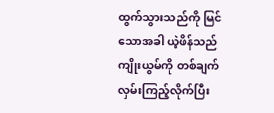ထွက်သွားသည်ကို မြင်သောအခါ ယဲ့ဖိန်သည် ကျိုးယွမ်ကို တစ်ချက် လှမ်းကြည့်လိုက်ပြီး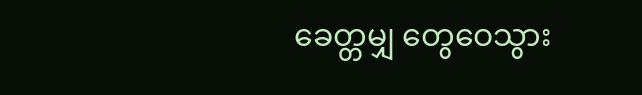ခေတ္တမျှ တွေဝေသွား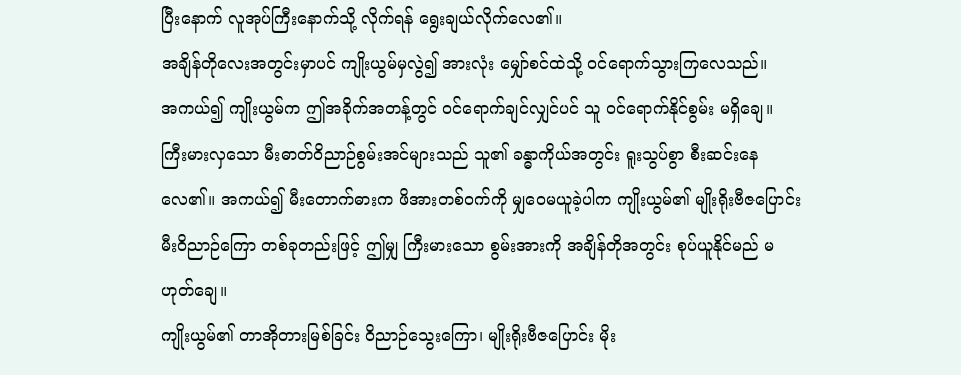ပြီးနောက် လူအုပ်ကြီးနောက်သို့ လိုက်ရန် ရွေးချယ်လိုက်လေ၏။
အချိန်တိုလေးအတွင်းမှာပင် ကျိုးယွမ်မှလွဲ၍ အားလုံး မျှော်စင်ထဲသို့ ဝင်ရောက်သွားကြလေသည်။
အကယ်၍ ကျိုးယွမ်က ဤအခိုက်အတန့်တွင် ဝင်ရောက်ချင်လျှင်ပင် သူ ဝင်ရောက်နိုင်စွမ်း မရှိချေ။
ကြီးမားလှသော မီးဓာတ်ဝိညာဉ်စွမ်းအင်များသည် သူ၏ ခန္ဓာကိုယ်အတွင်း ရူးသွပ်စွာ စီးဆင်းနေလေ၏။ အကယ်၍ မီးတောက်ဓားက ဖိအားတစ်ဝက်ကို မျှဝေမယူခဲ့ပါက ကျိုးယွမ်၏ မျိုးရိုးဗီဇပြောင်း မီးဝိညာဉ်ကြော တစ်ခုတည်းဖြင့် ဤမျှ ကြီးမားသော စွမ်းအားကို အချိန်တိုအတွင်း စုပ်ယူနိုင်မည် မဟုတ်ချေ။
ကျိုးယွမ်၏ တာအိုတားမြစ်ခြင်း ဝိညာဉ်သွေးကြော၊ မျိုးရိုးဗီဇပြောင်း မိုး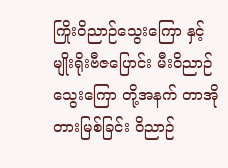ကြိုးဝိညာဉ်သွေးကြော နှင့် မျိုးရိုးဗီဇပြောင်း မီးဝိညာဉ်သွေးကြော တို့အနက် တာအိုတားမြစ်ခြင်း ဝိညာဉ်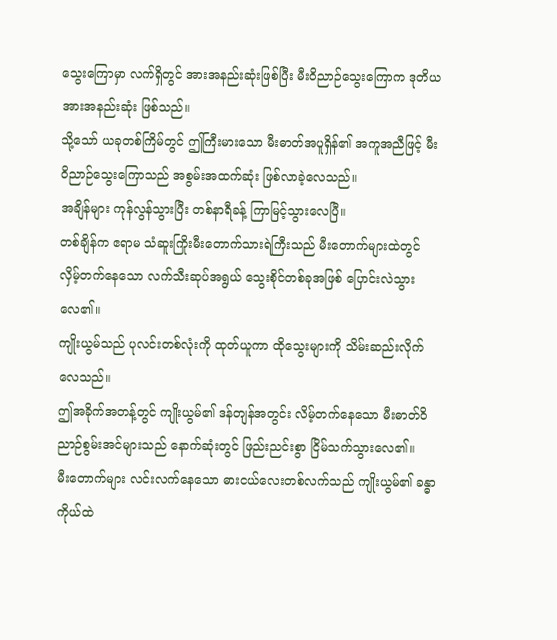သွေးကြောမှာ လက်ရှိတွင် အားအနည်းဆုံးဖြစ်ပြီး မီးဝိညာဉ်သွေးကြောက ဒုတိယ အားအနည်းဆုံး ဖြစ်သည်။
သို့သော် ယခုတစ်ကြိမ်တွင် ဤကြီးမားသော မီးဓာတ်အပူရှိန်၏ အကူအညီဖြင့် မီးဝိညာဉ်သွေးကြောသည် အစွမ်းအထက်ဆုံး ဖြစ်လာခဲ့လေသည်။
အချိန်များ ကုန်လွန်သွားပြီး တစ်နာရီခန့် ကြာမြင့်သွားလေပြီ။
တစ်ချိန်က ဧရာမ သံဆူးကြိုးမီးတောက်သားရဲကြီးသည် မီးတောက်များထဲတွင် လှိမ့်တက်နေသော လက်သီးဆုပ်အရွယ် သွေးစိုင်တစ်ခုအဖြစ် ပြောင်းလဲသွားလေ၏။
ကျိုးယွမ်သည် ပုလင်းတစ်လုံးကို ထုတ်ယူကာ ထိုသွေးများကို သိမ်းဆည်းလိုက်လေသည်။
ဤအခိုက်အတန့်တွင် ကျိုးယွမ်၏ ဒန်တျန်အတွင်း လိမ့်တက်နေသော မီးဓာတ်ဝိညာဉ်စွမ်းအင်များသည် နောက်ဆုံးတွင် ဖြည်းညင်းစွာ ငြိမ်သက်သွားလေ၏။
မီးတောက်များ လင်းလက်နေသော ဓားငယ်လေးတစ်လက်သည် ကျိုးယွမ်၏ ခန္ဓာကိုယ်ထဲ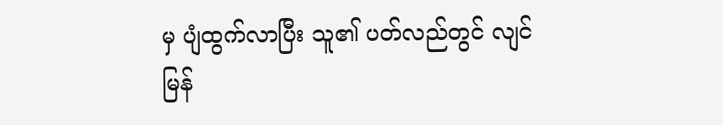မှ ပျံထွက်လာပြီး သူ၏ ပတ်လည်တွင် လျင်မြန်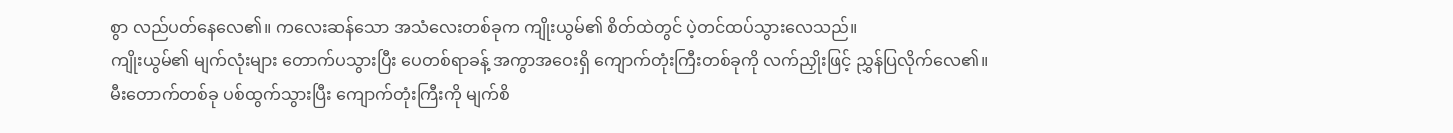စွာ လည်ပတ်နေလေ၏။ ကလေးဆန်သော အသံလေးတစ်ခုက ကျိုးယွမ်၏ စိတ်ထဲတွင် ပဲ့တင်ထပ်သွားလေသည်။
ကျိုးယွမ်၏ မျက်လုံးများ တောက်ပသွားပြီး ပေတစ်ရာခန့် အကွာအဝေးရှိ ကျောက်တုံးကြီးတစ်ခုကို လက်ညှိုးဖြင့် ညွှန်ပြလိုက်လေ၏။
မီးတောက်တစ်ခု ပစ်ထွက်သွားပြီး ကျောက်တုံးကြီးကို မျက်စိ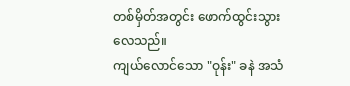တစ်မှိတ်အတွင်း ဖောက်ထွင်းသွားလေသည်။
ကျယ်လောင်သော "ဝုန်း" ခနဲ အသံ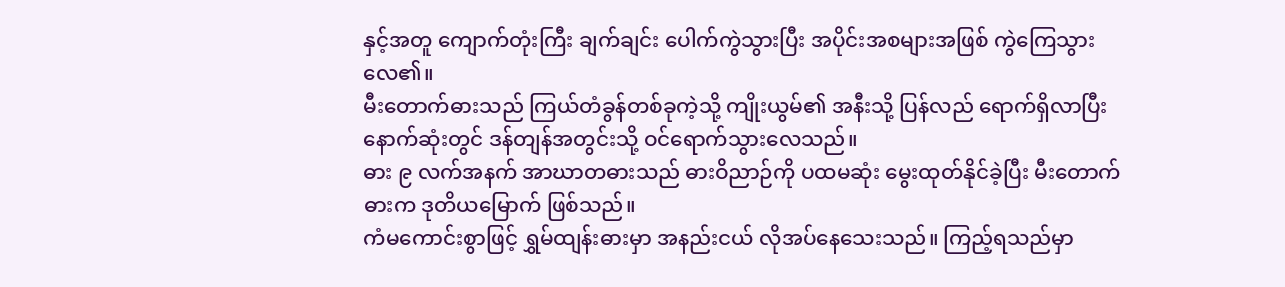နှင့်အတူ ကျောက်တုံးကြီး ချက်ချင်း ပေါက်ကွဲသွားပြီး အပိုင်းအစများအဖြစ် ကွဲကြေသွားလေ၏။
မီးတောက်ဓားသည် ကြယ်တံခွန်တစ်ခုကဲ့သို့ ကျိုးယွမ်၏ အနီးသို့ ပြန်လည် ရောက်ရှိလာပြီး နောက်ဆုံးတွင် ဒန်တျန်အတွင်းသို့ ဝင်ရောက်သွားလေသည်။
ဓား ၉ လက်အနက် အာဃာတဓားသည် ဓားဝိညာဉ်ကို ပထမဆုံး မွေးထုတ်နိုင်ခဲ့ပြီး မီးတောက်ဓားက ဒုတိယမြောက် ဖြစ်သည်။
ကံမကောင်းစွာဖြင့် ရွှမ်ထျန်းဓားမှာ အနည်းငယ် လိုအပ်နေသေးသည်။ ကြည့်ရသည်မှာ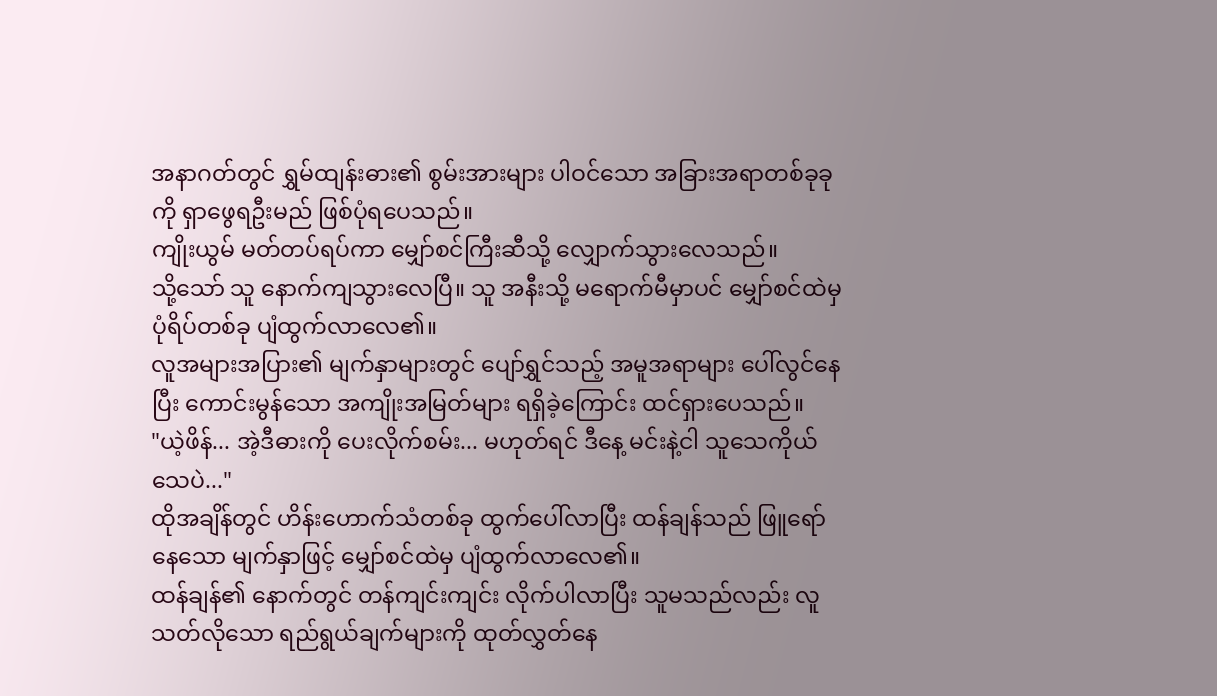အနာဂတ်တွင် ရွှမ်ထျန်းဓား၏ စွမ်းအားများ ပါဝင်သော အခြားအရာတစ်ခုခုကို ရှာဖွေရဦးမည် ဖြစ်ပုံရပေသည်။
ကျိုးယွမ် မတ်တပ်ရပ်ကာ မျှော်စင်ကြီးဆီသို့ လျှောက်သွားလေသည်။
သို့သော် သူ နောက်ကျသွားလေပြီ။ သူ အနီးသို့ မရောက်မီမှာပင် မျှော်စင်ထဲမှ ပုံရိပ်တစ်ခု ပျံထွက်လာလေ၏။
လူအများအပြား၏ မျက်နှာများတွင် ပျော်ရွှင်သည့် အမူအရာများ ပေါ်လွင်နေပြီး ကောင်းမွန်သော အကျိုးအမြတ်များ ရရှိခဲ့ကြောင်း ထင်ရှားပေသည်။
"ယဲ့ဖိန်... အဲ့ဒီဓားကို ပေးလိုက်စမ်း... မဟုတ်ရင် ဒီနေ့ မင်းနဲ့ငါ သူသေကိုယ်သေပဲ..."
ထိုအချိန်တွင် ဟိန်းဟောက်သံတစ်ခု ထွက်ပေါ်လာပြီး ထန်ချန်သည် ဖြူရော်နေသော မျက်နှာဖြင့် မျှော်စင်ထဲမှ ပျံထွက်လာလေ၏။
ထန်ချန်၏ နောက်တွင် တန်ကျင်းကျင်း လိုက်ပါလာပြီး သူမသည်လည်း လူသတ်လိုသော ရည်ရွယ်ချက်များကို ထုတ်လွှတ်နေ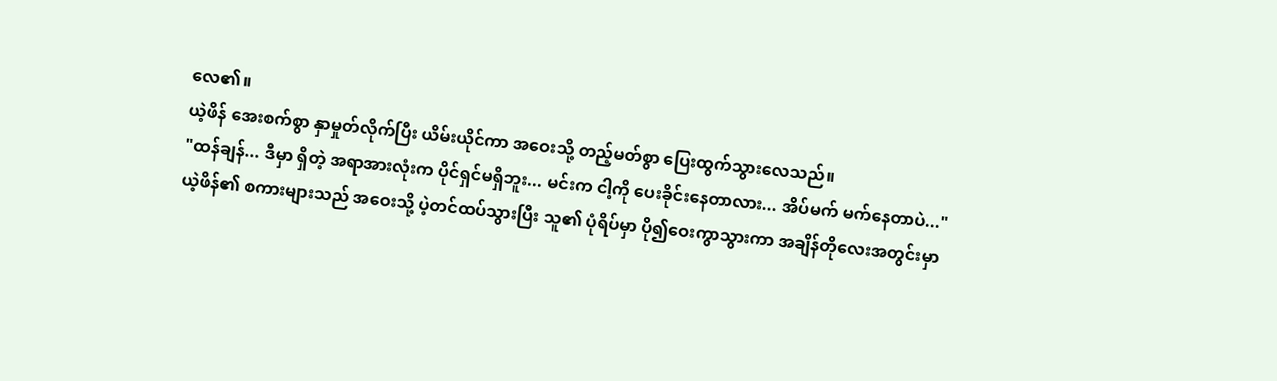လေ၏။
ယဲ့ဖိန် အေးစက်စွာ နှာမှုတ်လိုက်ပြီး ယိမ်းယိုင်ကာ အဝေးသို့ တည့်မတ်စွာ ပြေးထွက်သွားလေသည်။
"ထန်ချန်... ဒီမှာ ရှိတဲ့ အရာအားလုံးက ပိုင်ရှင်မရှိဘူး... မင်းက ငါ့ကို ပေးခိုင်းနေတာလား... အိပ်မက် မက်နေတာပဲ..."
ယဲ့ဖိန်၏ စကားများသည် အဝေးသို့ ပဲ့တင်ထပ်သွားပြီး သူ၏ ပုံရိပ်မှာ ပို၍ဝေးကွာသွားကာ အချိန်တိုလေးအတွင်းမှာ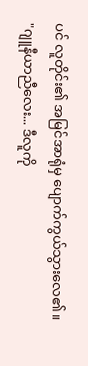ပင် လူတိုင်း၏ အမြင်အာရုံမှ ပျောက်ကွယ်သွားလေ၏။
"ဂျူနီယာညီလေး... ဒီလူကို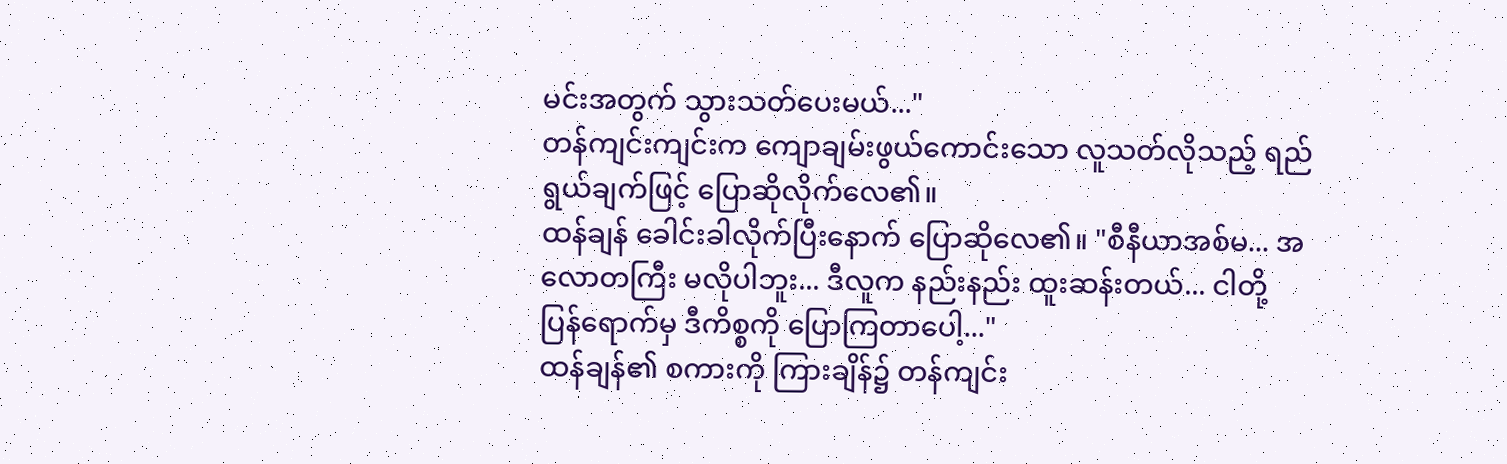မင်းအတွက် သွားသတ်ပေးမယ်..."
တန်ကျင်းကျင်းက ကျောချမ်းဖွယ်ကောင်းသော လူသတ်လိုသည့် ရည်ရွယ်ချက်ဖြင့် ပြောဆိုလိုက်လေ၏။
ထန်ချန် ခေါင်းခါလိုက်ပြီးနောက် ပြောဆိုလေ၏။ "စီနီယာအစ်မ... အလောတကြီး မလိုပါဘူး... ဒီလူက နည်းနည်း ထူးဆန်းတယ်... ငါတို့ ပြန်ရောက်မှ ဒီကိစ္စကို ပြောကြတာပေါ့..."
ထန်ချန်၏ စကားကို ကြားချိန်၌ တန်ကျင်း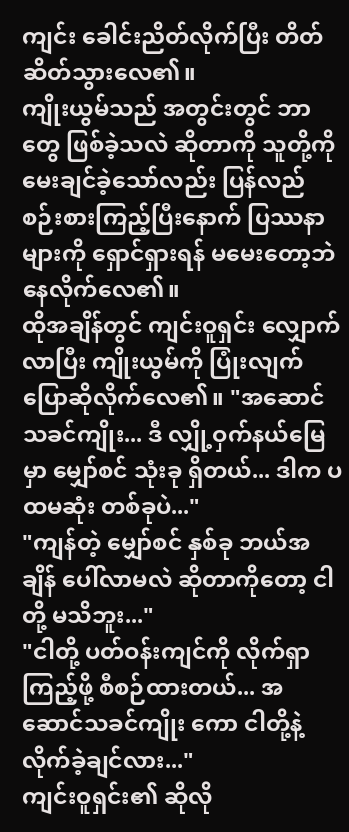ကျင်း ခေါင်းညိတ်လိုက်ပြီး တိတ်ဆိတ်သွားလေ၏။
ကျိုးယွမ်သည် အတွင်းတွင် ဘာတွေ ဖြစ်ခဲ့သလဲ ဆိုတာကို သူတို့ကို မေးချင်ခဲ့သော်လည်း ပြန်လည် စဉ်းစားကြည့်ပြီးနောက် ပြဿနာများကို ရှောင်ရှားရန် မမေးတော့ဘဲ နေလိုက်လေ၏။
ထိုအချိန်တွင် ကျင်းဝူရှင်း လျှောက်လာပြီး ကျိုးယွမ်ကို ပြုံးလျက် ပြောဆိုလိုက်လေ၏။ "အဆောင်သခင်ကျိုး... ဒီ လျှို့ဝှက်နယ်မြေမှာ မျှော်စင် သုံးခု ရှိတယ်... ဒါက ပထမဆုံး တစ်ခုပဲ..."
"ကျန်တဲ့ မျှော်စင် နှစ်ခု ဘယ်အချိန် ပေါ်လာမလဲ ဆိုတာကိုတော့ ငါတို့ မသိဘူး..."
"ငါတို့ ပတ်ဝန်းကျင်ကို လိုက်ရှာကြည့်ဖို့ စီစဉ်ထားတယ်... အဆောင်သခင်ကျိုး ကော ငါတို့နဲ့ လိုက်ခဲ့ချင်လား..."
ကျင်းဝူရှင်း၏ ဆိုလို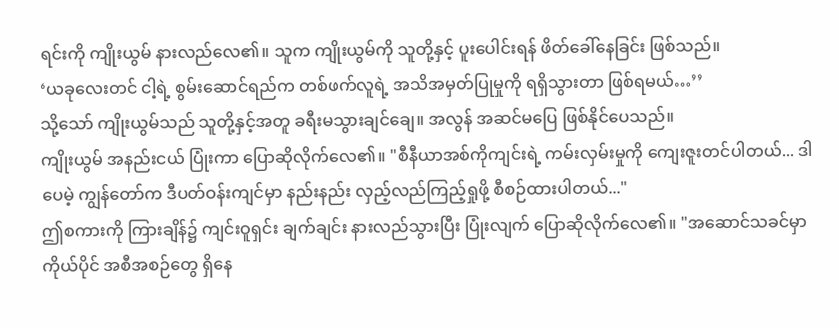ရင်းကို ကျိုးယွမ် နားလည်လေ၏။ သူက ကျိုးယွမ်ကို သူတို့နှင့် ပူးပေါင်းရန် ဖိတ်ခေါ်နေခြင်း ဖြစ်သည်။
‘ယခုလေးတင် ငါ့ရဲ့ စွမ်းဆောင်ရည်က တစ်ဖက်လူရဲ့ အသိအမှတ်ပြုမှုကို ရရှိသွားတာ ဖြစ်ရမယ်…’’
သို့သော် ကျိုးယွမ်သည် သူတို့နှင့်အတူ ခရီးမသွားချင်ချေ။ အလွန် အဆင်မပြေ ဖြစ်နိုင်ပေသည်။
ကျိုးယွမ် အနည်းငယ် ပြုံးကာ ပြောဆိုလိုက်လေ၏။ "စီနီယာအစ်ကိုကျင်းရဲ့ ကမ်းလှမ်းမှုကို ကျေးဇူးတင်ပါတယ်... ဒါပေမဲ့ ကျွန်တော်က ဒီပတ်ဝန်းကျင်မှာ နည်းနည်း လှည့်လည်ကြည့်ရှုဖို့ စီစဉ်ထားပါတယ်..."
ဤစကားကို ကြားချိန်၌ ကျင်းဝူရှင်း ချက်ချင်း နားလည်သွားပြီး ပြုံးလျက် ပြောဆိုလိုက်လေ၏။ "အဆောင်သခင်မှာ ကိုယ်ပိုင် အစီအစဉ်တွေ ရှိနေ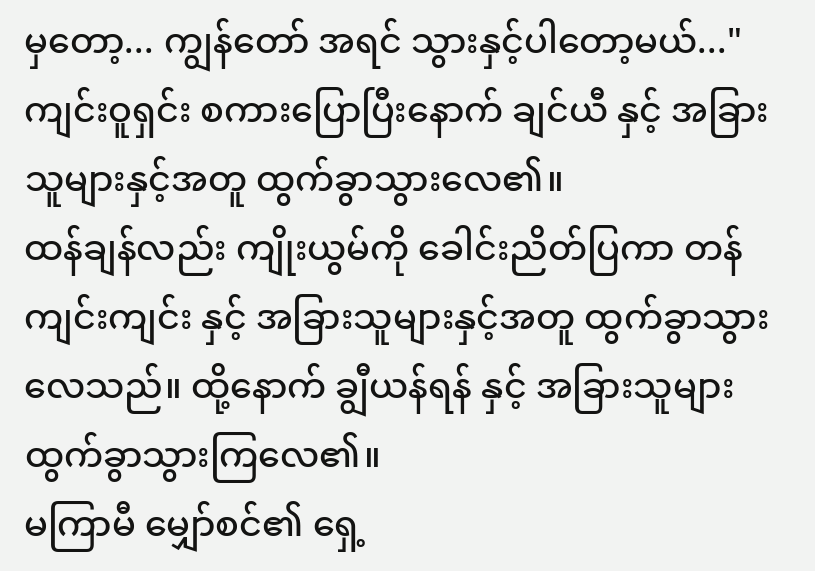မှတော့... ကျွန်တော် အရင် သွားနှင့်ပါတော့မယ်..."
ကျင်းဝူရှင်း စကားပြောပြီးနောက် ချင်ယီ နှင့် အခြားသူများနှင့်အတူ ထွက်ခွာသွားလေ၏။
ထန်ချန်လည်း ကျိုးယွမ်ကို ခေါင်းညိတ်ပြကာ တန်ကျင်းကျင်း နှင့် အခြားသူများနှင့်အတူ ထွက်ခွာသွားလေသည်။ ထို့နောက် ချွီယန်ရန် နှင့် အခြားသူများ ထွက်ခွာသွားကြလေ၏။
မကြာမီ မျှော်စင်၏ ရှေ့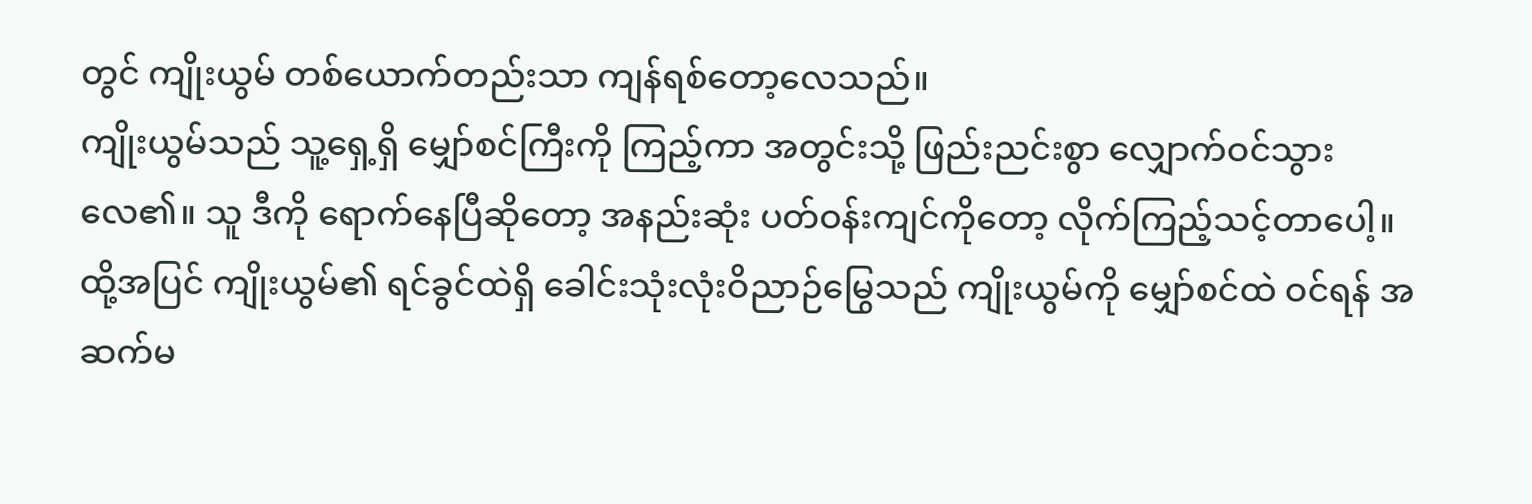တွင် ကျိုးယွမ် တစ်ယောက်တည်းသာ ကျန်ရစ်တော့လေသည်။
ကျိုးယွမ်သည် သူ့ရှေ့ရှိ မျှော်စင်ကြီးကို ကြည့်ကာ အတွင်းသို့ ဖြည်းညင်းစွာ လျှောက်ဝင်သွားလေ၏။ သူ ဒီကို ရောက်နေပြီဆိုတော့ အနည်းဆုံး ပတ်ဝန်းကျင်ကိုတော့ လိုက်ကြည့်သင့်တာပေါ့။
ထို့အပြင် ကျိုးယွမ်၏ ရင်ခွင်ထဲရှိ ခေါင်းသုံးလုံးဝိညာဉ်မြွေသည် ကျိုးယွမ်ကို မျှော်စင်ထဲ ဝင်ရန် အဆက်မ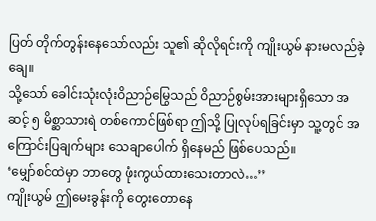ပြတ် တိုက်တွန်းနေသော်လည်း သူ၏ ဆိုလိုရင်းကို ကျိုးယွမ် နားမလည်ခဲ့ချေ။
သို့သော် ခေါင်းသုံးလုံးဝိညာဉ်မြွေသည် ဝိညာဉ်စွမ်းအားများရှိသော အဆင့် ၅ မိစ္ဆာသားရဲ တစ်ကောင်ဖြစ်ရာ ဤသို့ ပြုလုပ်ရခြင်းမှာ သူ့တွင် အကြောင်းပြချက်များ သေချာပေါက် ရှိနေမည် ဖြစ်ပေသည်။
‘မျှော်စင်ထဲမှာ ဘာတွေ ဖုံးကွယ်ထားသေးတာလဲ…’’
ကျိုးယွမ် ဤမေးခွန်းကို တွေးတောနေ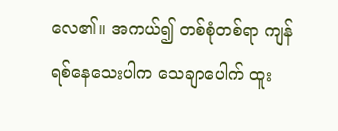လေ၏။ အကယ်၍ တစ်စုံတစ်ရာ ကျန်ရစ်နေသေးပါက သေချာပေါက် ထူး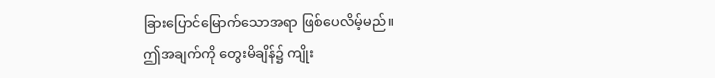ခြားပြောင်မြောက်သောအရာ ဖြစ်ပေလိမ့်မည်။
ဤအချက်ကို တွေးမိချိန်၌ ကျိုး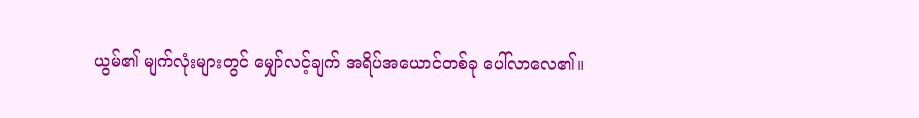ယွမ်၏ မျက်လုံးများတွင် မျှော်လင့်ချက် အရိပ်အယောင်တစ်ခု ပေါ်လာလေ၏။